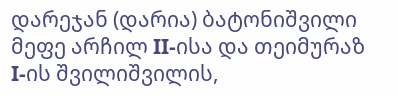დარეჯან (დარია) ბატონიშვილი მეფე არჩილ II-ისა და თეიმურაზ I-ის შვილიშვილის,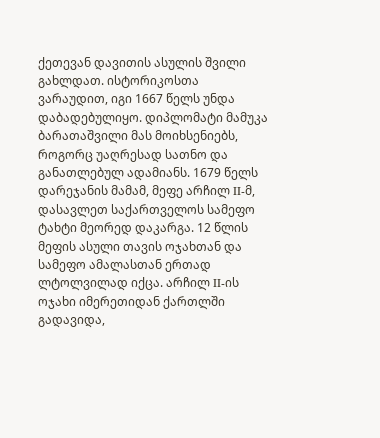ქეთევან დავითის ასულის შვილი გახლდათ. ისტორიკოსთა ვარაუდით, იგი 1667 წელს უნდა დაბადებულიყო. დიპლომატი მამუკა ბარათაშვილი მას მოიხსენიებს, როგორც უაღრესად სათნო და განათლებულ ადამიანს. 1679 წელს დარეჯანის მამამ, მეფე არჩილ II-მ, დასავლეთ საქართველოს სამეფო ტახტი მეორედ დაკარგა. 12 წლის მეფის ასული თავის ოჯახთან და სამეფო ამალასთან ერთად ლტოლვილად იქცა. არჩილ II-ის ოჯახი იმერეთიდან ქართლში გადავიდა,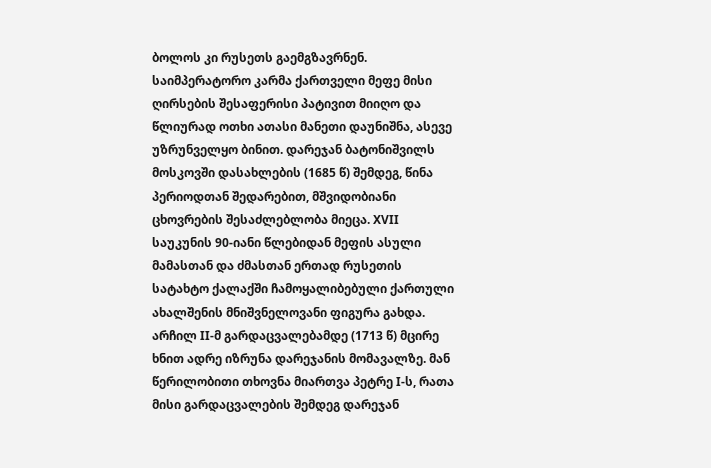ბოლოს კი რუსეთს გაემგზავრნენ. საიმპერატორო კარმა ქართველი მეფე მისი ღირსების შესაფერისი პატივით მიიღო და წლიურად ოთხი ათასი მანეთი დაუნიშნა, ასევე უზრუნველყო ბინით. დარეჯან ბატონიშვილს მოსკოვში დასახლების (1685 წ) შემდეგ, წინა პერიოდთან შედარებით, მშვიდობიანი ცხოვრების შესაძლებლობა მიეცა. XVII საუკუნის 90-იანი წლებიდან მეფის ასული მამასთან და ძმასთან ერთად რუსეთის სატახტო ქალაქში ჩამოყალიბებული ქართული ახალშენის მნიშვნელოვანი ფიგურა გახდა. არჩილ II-მ გარდაცვალებამდე (1713 წ) მცირე ხნით ადრე იზრუნა დარეჯანის მომავალზე. მან წერილობითი თხოვნა მიართვა პეტრე I-ს, რათა მისი გარდაცვალების შემდეგ დარეჯან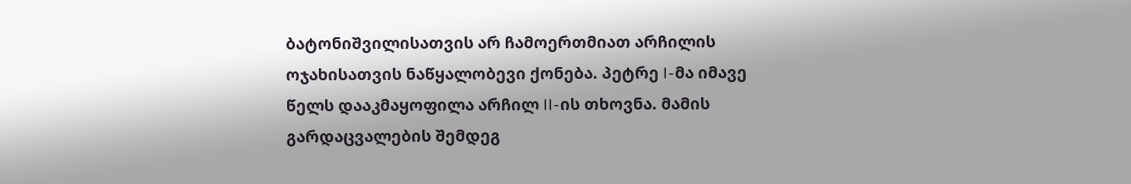ბატონიშვილისათვის არ ჩამოერთმიათ არჩილის ოჯახისათვის ნაწყალობევი ქონება. პეტრე I-მა იმავე წელს დააკმაყოფილა არჩილ II-ის თხოვნა. მამის გარდაცვალების შემდეგ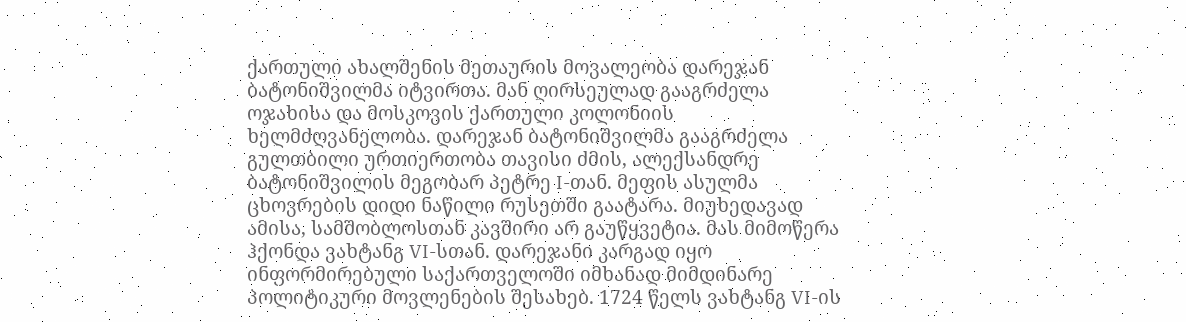ქართული ახალშენის მეთაურის მოვალეობა დარეჯან ბატონიშვილმა იტვირთა. მან ღირსეულად გააგრძელა ოჯახისა და მოსკოვის ქართული კოლონიის ხელმძღვანელობა. დარეჯან ბატონიშვილმა გააგრძელა გულთბილი ურთიერთობა თავისი ძმის, ალექსანდრე ბატონიშვილის მეგობარ პეტრე I-თან. მეფის ასულმა ცხოვრების დიდი ნაწილი რუსეთში გაატარა. მიუხედავად ამისა, სამშობლოსთან კავშირი არ გაუწყვეტია. მას მიმოწერა ჰქონდა ვახტანგ VI-სთან. დარეჯანი კარგად იყო ინფორმირებული საქართველოში იმხანად მიმდინარე პოლიტიკური მოვლენების შესახებ. 1724 წელს ვახტანგ VI-ის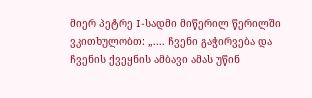მიერ პეტრე I-სადმი მიწერილ წერილში ვკითხულობთ: „.... ჩვენი გაჭირვება და ჩვენის ქვეყნის ამბავი ამას უწინ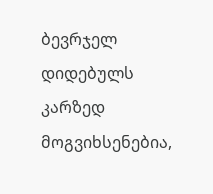ბევრჯელ დიდებულს კარზედ მოგვიხსენებია,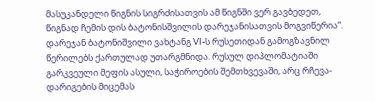მასუკანდელი წიგნის სიგრძისათვის ამ წიგნში ვერ გავბედეთ, წიგნად ჩემის დის ბატონისშვილის დარეჯანისათვის მოგვიწერია“. დარეჯან ბატონიშვილი ვახტანგ VI-ს რუსეთიდან გამოგზავნილ წერილებს ქართულად უთარგმნიდა. რუსულ დიპლომატიაში გარკვეული მეფის ასული, საჭიროების შემთხვევაში, არც რჩევა-დარიგების მიცემას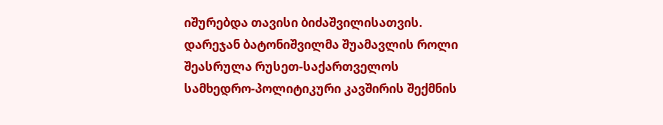იშურებდა თავისი ბიძაშვილისათვის. დარეჯან ბატონიშვილმა შუამავლის როლი შეასრულა რუსეთ-საქართველოს სამხედრო-პოლიტიკური კავშირის შექმნის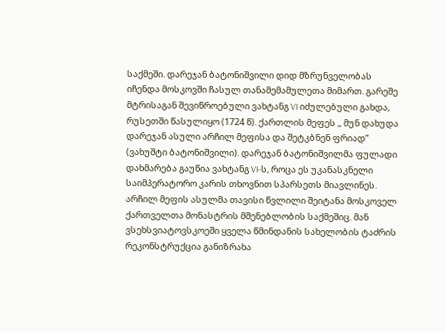საქმეში. დარეჯან ბატონიშვილი დიდ მზრუნველობას იჩენდა მოსკოვში ჩასულ თანამემამულეთა მიმართ. გარეშე მტრისაგან შევიწროებული ვახტანგ VI იძულებული გახდა, რუსეთში წასულიყო (1724 წ). ქართლის მეფეს ,, მუნ დახუდა დარეჯან ასული არჩილ მეფისა და შეტკბნენ ფრიად“ (ვახუშტი ბატონიშვილი). დარეჯან ბატონიშვილმა ფულადი დახმარება გაუწია ვახტანგ VI-ს, როცა ეს უკანასკნელი საიმპერატორო კარის თხოვნით სპარსეთს მიავლინეს. არჩილ მეფის ასულმა თავისი წვლილი შეიტანა მოსკოველ ქართველთა მონასტრის მშენებლობის საქმეშიც. მან ვსეხსვიატოვსკოეში ყველა წმინდანის სახელობის ტაძრის რეკონსტრუქცია განიზრახა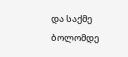და საქმე ბოლომდე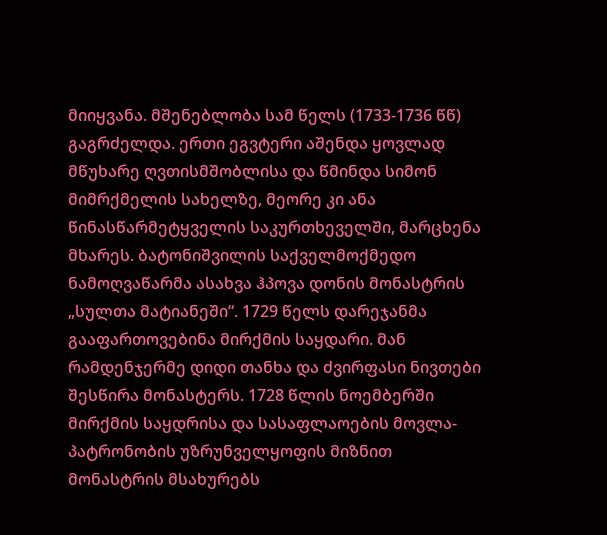მიიყვანა. მშენებლობა სამ წელს (1733-1736 წწ) გაგრძელდა. ერთი ეგვტერი აშენდა ყოვლად მწუხარე ღვთისმშობლისა და წმინდა სიმონ მიმრქმელის სახელზე, მეორე კი ანა წინასწარმეტყველის საკურთხეველში, მარცხენა მხარეს. ბატონიშვილის საქველმოქმედო ნამოღვაწარმა ასახვა ჰპოვა დონის მონასტრის „სულთა მატიანეში“. 1729 წელს დარეჯანმა გააფართოვებინა მირქმის საყდარი. მან რამდენჯერმე დიდი თანხა და ძვირფასი ნივთები შესწირა მონასტერს. 1728 წლის ნოემბერში მირქმის საყდრისა და სასაფლაოების მოვლა-პატრონობის უზრუნველყოფის მიზნით მონასტრის მსახურებს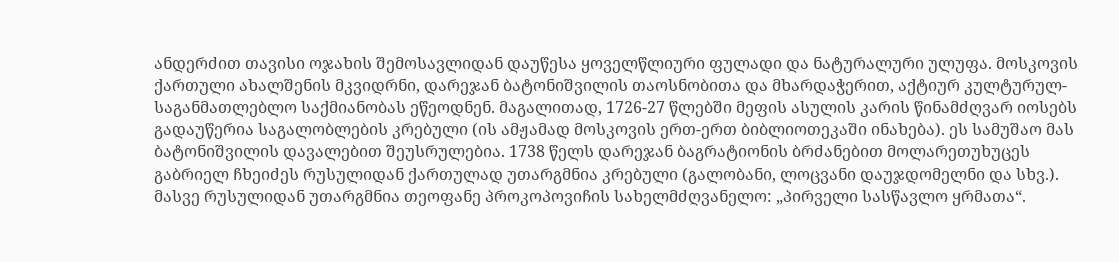ანდერძით თავისი ოჯახის შემოსავლიდან დაუწესა ყოველწლიური ფულადი და ნატურალური ულუფა. მოსკოვის ქართული ახალშენის მკვიდრნი, დარეჯან ბატონიშვილის თაოსნობითა და მხარდაჭერით, აქტიურ კულტურულ-საგანმათლებლო საქმიანობას ეწეოდნენ. მაგალითად, 1726-27 წლებში მეფის ასულის კარის წინამძღვარ იოსებს გადაუწერია საგალობლების კრებული (ის ამჟამად მოსკოვის ერთ-ერთ ბიბლიოთეკაში ინახება). ეს სამუშაო მას ბატონიშვილის დავალებით შეუსრულებია. 1738 წელს დარეჯან ბაგრატიონის ბრძანებით მოლარეთუხუცეს გაბრიელ ჩხეიძეს რუსულიდან ქართულად უთარგმნია კრებული (გალობანი, ლოცვანი დაუჯდომელნი და სხვ.). მასვე რუსულიდან უთარგმნია თეოფანე პროკოპოვიჩის სახელმძღვანელო: „პირველი სასწავლო ყრმათა“.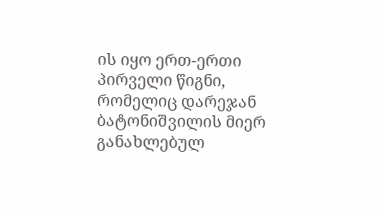ის იყო ერთ-ერთი პირველი წიგნი, რომელიც დარეჯან ბატონიშვილის მიერ განახლებულ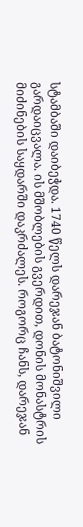სტამბაში დაიბეჭდა. 1740 წელს დარეჯან ბატონიშვილი გარდაიცვალა. ის მშობლების გვერდით, დონის მონასტრის მიძინების საყდარში დაკრძალეს. როგორც ჩანს, დარეჯან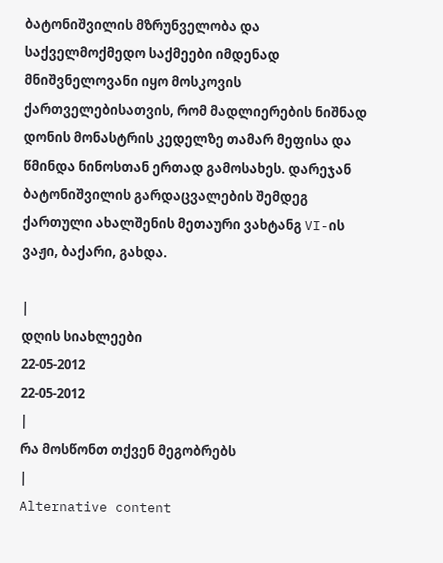ბატონიშვილის მზრუნველობა და საქველმოქმედო საქმეები იმდენად მნიშვნელოვანი იყო მოსკოვის ქართველებისათვის, რომ მადლიერების ნიშნად დონის მონასტრის კედელზე თამარ მეფისა და წმინდა ნინოსთან ერთად გამოსახეს. დარეჯან ბატონიშვილის გარდაცვალების შემდეგ ქართული ახალშენის მეთაური ვახტანგ VI-ის ვაჟი, ბაქარი, გახდა.

|
დღის სიახლეები
22-05-2012
22-05-2012
|
რა მოსწონთ თქვენ მეგობრებს
|
Alternative content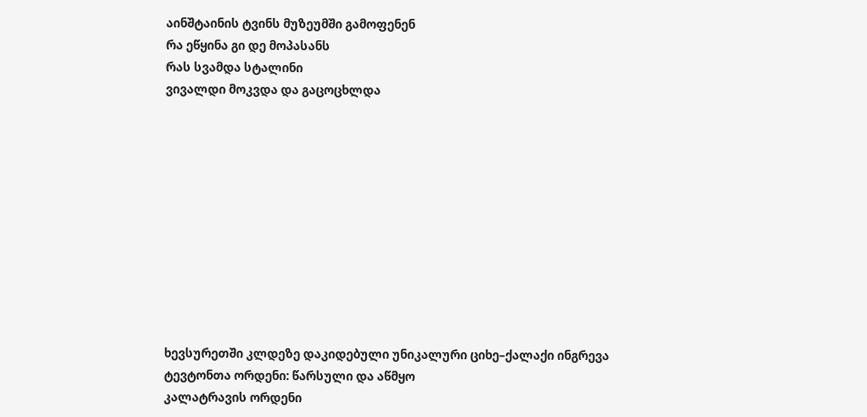აინშტაინის ტვინს მუზეუმში გამოფენენ
რა ეწყინა გი დე მოპასანს
რას სვამდა სტალინი
ვივალდი მოკვდა და გაცოცხლდა











ხევსურეთში კლდეზე დაკიდებული უნიკალური ციხე–ქალაქი ინგრევა
ტევტონთა ორდენი: წარსული და აწმყო
კალატრავის ორდენი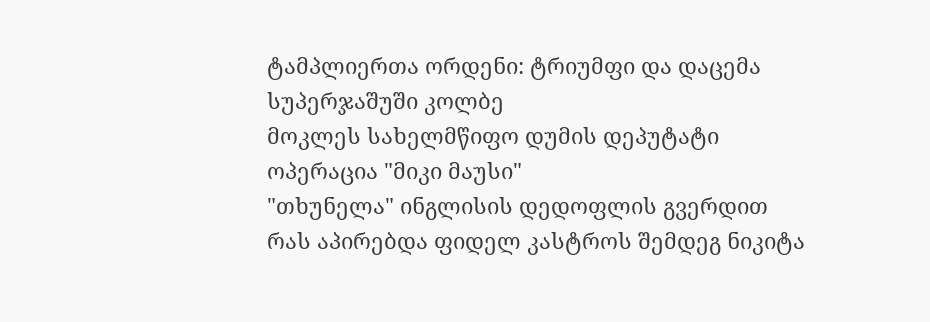ტამპლიერთა ორდენი: ტრიუმფი და დაცემა
სუპერჯაშუში კოლბე
მოკლეს სახელმწიფო დუმის დეპუტატი
ოპერაცია "მიკი მაუსი"
"თხუნელა" ინგლისის დედოფლის გვერდით
რას აპირებდა ფიდელ კასტროს შემდეგ ნიკიტა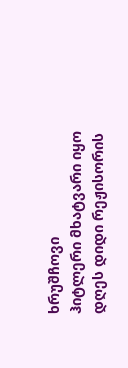ხრუშჩოვი
ჰიტლერი მხატვარი იყო
დღეს დიდი რეჟისორის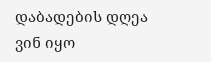დაბადების დღეა
ვინ იყო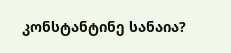კონსტანტინე სანაია?